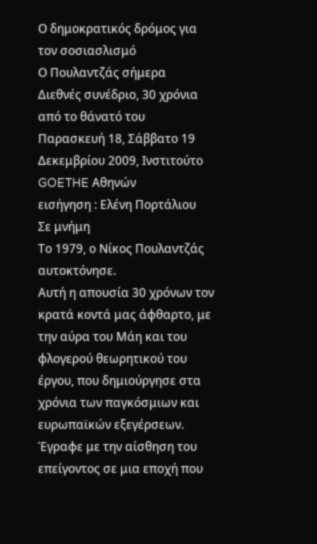Ο δημοκρατικός δρόμος για τον σοσιασλισμό
Ο Πουλαντζάς σήμερα
Διεθνές συνέδριο, 30 χρόνια από το θάνατό του
Παρασκευή 18, Σάββατο 19 Δεκεμβρίου 2009, Ινστιτούτο GOETHE Αθηνών
εισήγηση : Ελένη Πορτάλιου
Σε μνήμη
Το 1979, ο Νίκος Πουλαντζάς αυτοκτόνησε.
Αυτή η απουσία 30 χρόνων τον κρατά κοντά μας άφθαρτο, με την αύρα του Μάη και του φλογερού θεωρητικού του έργου, που δημιούργησε στα χρόνια των παγκόσμιων και ευρωπαϊκών εξεγέρσεων. Έγραφε με την αίσθηση του επείγοντος σε μια εποχή που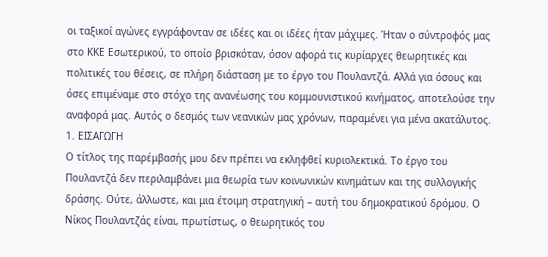οι ταξικοί αγώνες εγγράφονταν σε ιδέες και οι ιδέες ήταν μάχιμες. Ήταν ο σύντροφός μας στο ΚΚΕ Εσωτερικού, το οποίο βρισκόταν, όσον αφορά τις κυρίαρχες θεωρητικές και πολιτικές του θέσεις, σε πλήρη διάσταση με το έργο του Πουλαντζά. Αλλά για όσους και όσες επιμέναμε στο στόχο της ανανέωσης του κομμουνιστικού κινήματος, αποτελούσε την αναφορά μας. Αυτός ο δεσμός των νεανικών μας χρόνων, παραμένει για μένα ακατάλυτος.
1. ΕΙΣΑΓΩΓΗ
Ο τίτλος της παρέμβασής μου δεν πρέπει να εκληφθεί κυριολεκτικά. Το έργο του Πουλαντζά δεν περιλαμβάνει μια θεωρία των κοινωνικών κινημάτων και της συλλογικής δράσης. Ούτε, άλλωστε, και μια έτοιμη στρατηγική – αυτή του δημοκρατικού δρόμου. Ο Νίκος Πουλαντζάς είναι, πρωτίστως, ο θεωρητικός του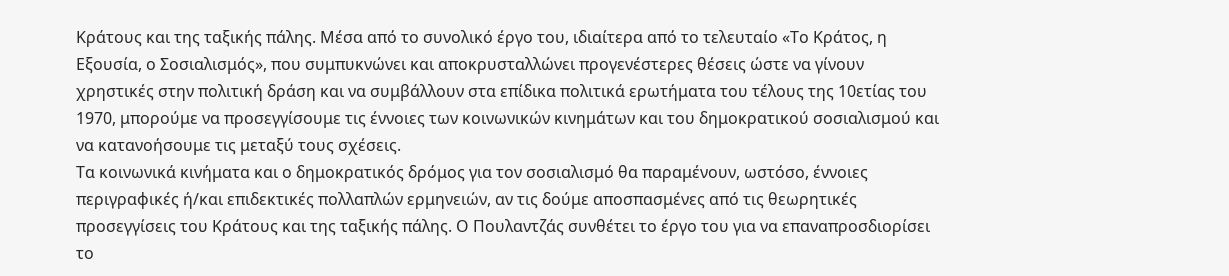Κράτους και της ταξικής πάλης. Μέσα από το συνολικό έργο του, ιδιαίτερα από το τελευταίο «Το Κράτος, η Εξουσία, ο Σοσιαλισμός», που συμπυκνώνει και αποκρυσταλλώνει προγενέστερες θέσεις ώστε να γίνουν χρηστικές στην πολιτική δράση και να συμβάλλουν στα επίδικα πολιτικά ερωτήματα του τέλους της 10ετίας του 1970, μπορούμε να προσεγγίσουμε τις έννοιες των κοινωνικών κινημάτων και του δημοκρατικού σοσιαλισμού και να κατανοήσουμε τις μεταξύ τους σχέσεις.
Τα κοινωνικά κινήματα και ο δημοκρατικός δρόμος για τον σοσιαλισμό θα παραμένουν, ωστόσο, έννοιες περιγραφικές ή/και επιδεκτικές πολλαπλών ερμηνειών, αν τις δούμε αποσπασμένες από τις θεωρητικές προσεγγίσεις του Κράτους και της ταξικής πάλης. Ο Πουλαντζάς συνθέτει το έργο του για να επαναπροσδιορίσει το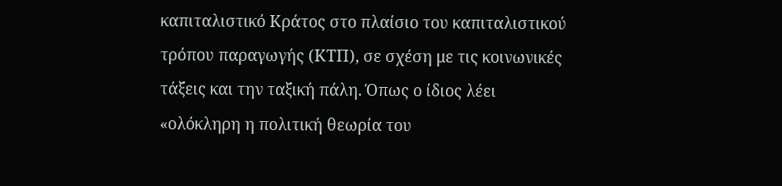καπιταλιστικό Κράτος στο πλαίσιο του καπιταλιστικού τρόπου παραγωγής (ΚΤΠ), σε σχέση με τις κοινωνικές τάξεις και την ταξική πάλη. Όπως ο ίδιος λέει «ολόκληρη η πολιτική θεωρία του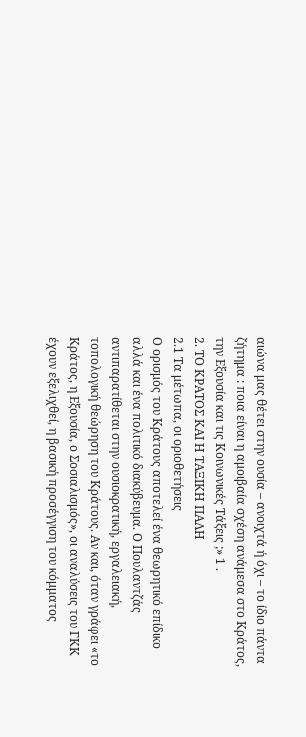αιώνα μας θέτει στην ουσία – ανοιχτά ή όχι – το ίδιο πάντα ζήτημα : ποια είναι η αμοιβαία σχέση ανάμεσα στο Κράτος, την Εξουσία και τις Κοινωνικές Τάξεις ;» 1 .
2. ΤΟ ΚΡΑΤΟΣ ΚΑΙ Η ΤΑΞΙΚΗ ΠΑΛΗ
2.1 Τα μέτωπα, οι οριοθετήσεις
Ο ορισμός του Κράτους αποτελεί ένα θεωρητικό επίδικο αλλά και ένα πολιτικό διακύβευμα. Ο Πουλαντζάς αντιπαρατίθεται στην ουσιοκρατική, εργαλειακή, τοπολογική θεώρηση του Κράτους. Αν και, όταν γράφει «το Κράτος, η Εξουσία, ο Σοσιαλισμός», οι αναλύσεις του ΓΚΚ έχουν εξελιχθεί, η βασική προσέγγιση του κόμματος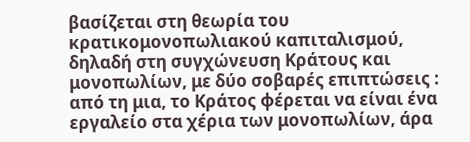βασίζεται στη θεωρία του κρατικομονοπωλιακού καπιταλισμού, δηλαδή στη συγχώνευση Κράτους και μονοπωλίων, με δύο σοβαρές επιπτώσεις : από τη μια, το Κράτος φέρεται να είναι ένα εργαλείο στα χέρια των μονοπωλίων, άρα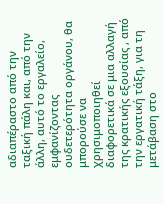αδιαπέραστο από την ταξική πάλη και, από την άλλη, αυτό το εργαλείο, εμφανίζοντας ουδετερότητα οργάνου, θα μπορούσε να χρησιμοποιηθεί διαφορετικά σε μια αλλαγή της κρατικής εξουσίας , από την εργατική τάξη, για τη μετάβαση στο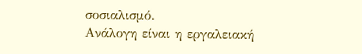σοσιαλισμό.
Ανάλογη είναι η εργαλειακή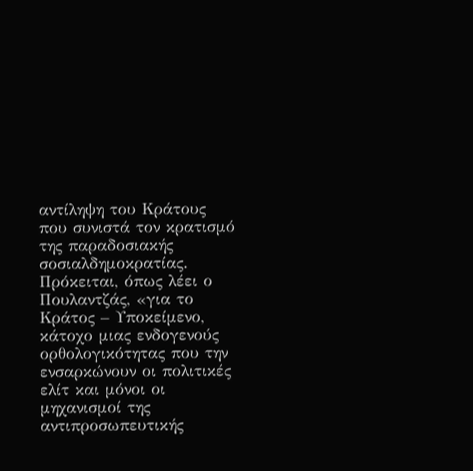αντίληψη του Κράτους που συνιστά τον κρατισμό της παραδοσιακής σοσιαλδημοκρατίας. Πρόκειται, όπως λέει ο Πουλαντζάς, «για το Κράτος – Υποκείμενο, κάτοχο μιας ενδογενούς ορθολογικότητας που την ενσαρκώνουν οι πολιτικές ελίτ και μόνοι οι μηχανισμοί της αντιπροσωπευτικής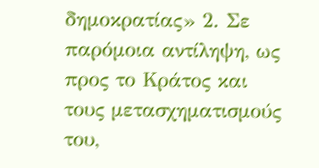δημοκρατίας» 2. Σε παρόμοια αντίληψη, ως προς το Κράτος και τους μετασχηματισμούς του,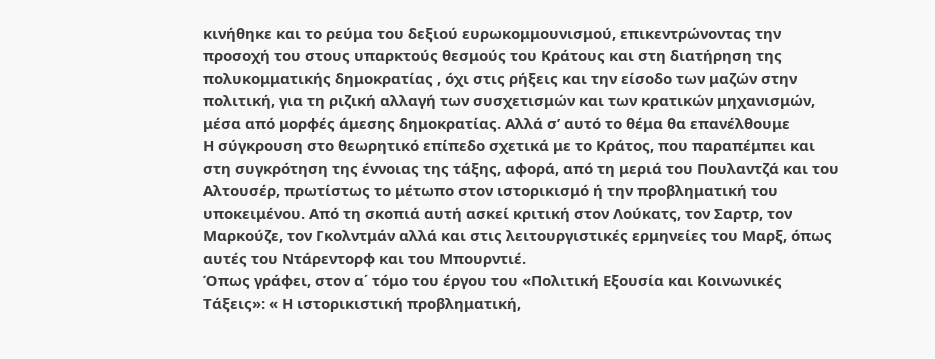κινήθηκε και το ρεύμα του δεξιού ευρωκομμουνισμού, επικεντρώνοντας την προσοχή του στους υπαρκτούς θεσμούς του Κράτους και στη διατήρηση της πολυκομματικής δημοκρατίας , όχι στις ρήξεις και την είσοδο των μαζών στην πολιτική, για τη ριζική αλλαγή των συσχετισμών και των κρατικών μηχανισμών, μέσα από μορφές άμεσης δημοκρατίας. Αλλά σ’ αυτό το θέμα θα επανέλθουμε
Η σύγκρουση στο θεωρητικό επίπεδο σχετικά με το Κράτος, που παραπέμπει και στη συγκρότηση της έννοιας της τάξης, αφορά, από τη μεριά του Πουλαντζά και του Αλτουσέρ, πρωτίστως το μέτωπο στον ιστορικισμό ή την προβληματική του υποκειμένου. Από τη σκοπιά αυτή ασκεί κριτική στον Λούκατς, τον Σαρτρ, τον Μαρκούζε, τον Γκολντμάν αλλά και στις λειτουργιστικές ερμηνείες του Μαρξ, όπως αυτές του Ντάρεντορφ και του Μπουρντιέ.
Όπως γράφει, στον α΄ τόμο του έργου του «Πολιτική Εξουσία και Κοινωνικές Τάξεις»: « Η ιστορικιστική προβληματική,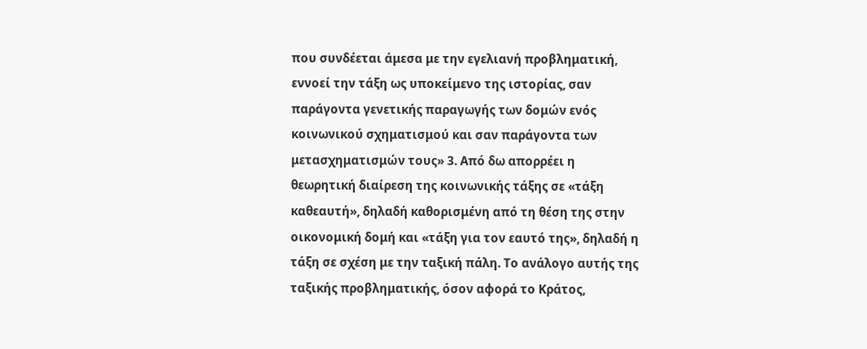που συνδέεται άμεσα με την εγελιανή προβληματική, εννοεί την τάξη ως υποκείμενο της ιστορίας, σαν παράγοντα γενετικής παραγωγής των δομών ενός κοινωνικού σχηματισμού και σαν παράγοντα των μετασχηματισμών τους» 3. Από δω απορρέει η θεωρητική διαίρεση της κοινωνικής τάξης σε «τάξη καθεαυτή», δηλαδή καθορισμένη από τη θέση της στην οικονομική δομή και «τάξη για τον εαυτό της», δηλαδή η τάξη σε σχέση με την ταξική πάλη. Το ανάλογο αυτής της ταξικής προβληματικής, όσον αφορά το Κράτος,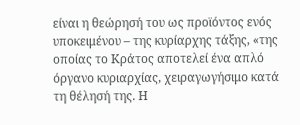είναι η θεώρησή του ως προϊόντος ενός υποκειμένου – της κυρίαρχης τάξης, «της οποίας το Κράτος αποτελεί ένα απλό όργανο κυριαρχίας, χειραγωγήσιμο κατά τη θέλησή της. Η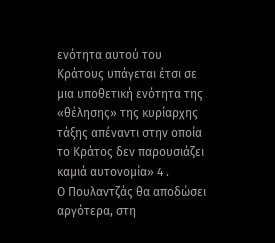ενότητα αυτού του Κράτους υπάγεται έτσι σε μια υποθετική ενότητα της «θέλησης» της κυρίαρχης τάξης απέναντι στην οποία το Κράτος δεν παρουσιάζει καμιά αυτονομία» 4 .
Ο Πουλαντζάς θα αποδώσει αργότερα, στη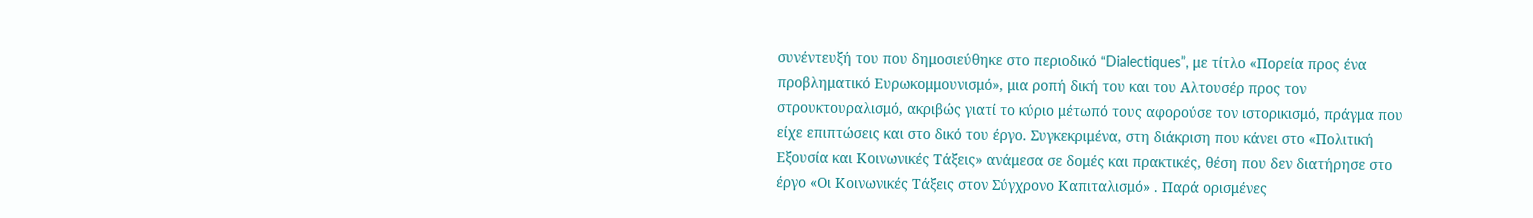συνέντευξή του που δημοσιεύθηκε στο περιοδικό “Dialectiques”, με τίτλο «Πορεία προς ένα προβληματικό Ευρωκομμουνισμό», μια ροπή δική του και του Αλτουσέρ προς τον στρουκτουραλισμό, ακριβώς γιατί το κύριο μέτωπό τους αφορούσε τον ιστορικισμό, πράγμα που είχε επιπτώσεις και στο δικό του έργο. Συγκεκριμένα, στη διάκριση που κάνει στο «Πολιτική Εξουσία και Κοινωνικές Τάξεις» ανάμεσα σε δομές και πρακτικές, θέση που δεν διατήρησε στο έργο «Οι Κοινωνικές Τάξεις στον Σύγχρονο Καπιταλισμό» . Παρά ορισμένες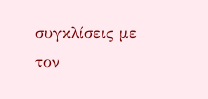συγκλίσεις με τον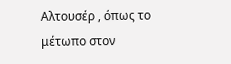Αλτουσέρ , όπως το μέτωπο στον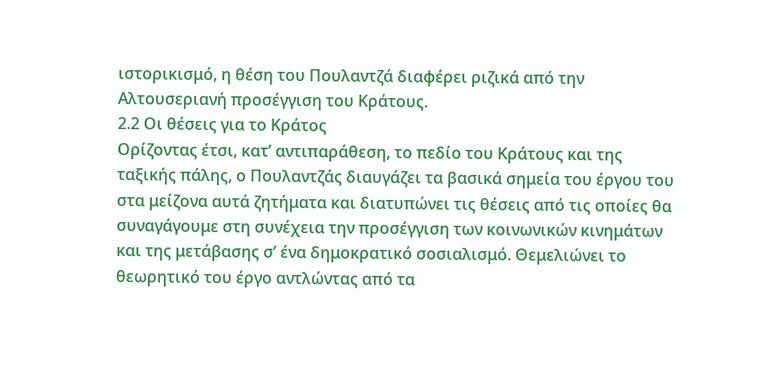ιστορικισμό, η θέση του Πουλαντζά διαφέρει ριζικά από την Αλτουσεριανή προσέγγιση του Κράτους.
2.2 Οι θέσεις για το Κράτος
Ορίζοντας έτσι, κατ’ αντιπαράθεση, το πεδίο του Κράτους και της ταξικής πάλης, ο Πουλαντζάς διαυγάζει τα βασικά σημεία του έργου του στα μείζονα αυτά ζητήματα και διατυπώνει τις θέσεις από τις οποίες θα συναγάγουμε στη συνέχεια την προσέγγιση των κοινωνικών κινημάτων και της μετάβασης σ’ ένα δημοκρατικό σοσιαλισμό. Θεμελιώνει το θεωρητικό του έργο αντλώντας από τα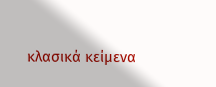κλασικά κείμενα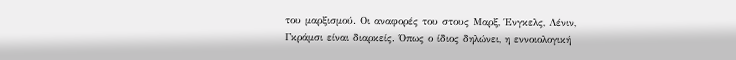του μαρξισμού. Οι αναφορές του στους Μαρξ, Ένγκελς, Λένιν, Γκράμσι είναι διαρκείς. Όπως ο ίδιος δηλώνει, η εννοιολογική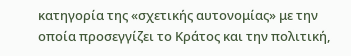κατηγορία της «σχετικής αυτονομίας» με την οποία προσεγγίζει το Κράτος και την πολιτική,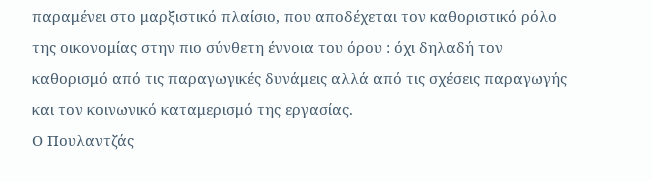παραμένει στο μαρξιστικό πλαίσιο, που αποδέχεται τον καθοριστικό ρόλο της οικονομίας στην πιο σύνθετη έννοια του όρου : όχι δηλαδή τον καθορισμό από τις παραγωγικές δυνάμεις αλλά από τις σχέσεις παραγωγής και τον κοινωνικό καταμερισμό της εργασίας.
Ο Πουλαντζάς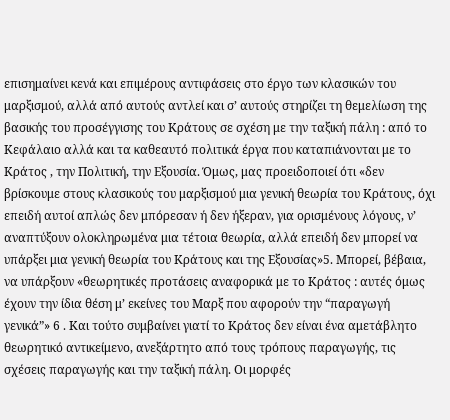επισημαίνει κενά και επιμέρους αντιφάσεις στο έργο των κλασικών του μαρξισμού, αλλά από αυτούς αντλεί και σ’ αυτούς στηρίζει τη θεμελίωση της βασικής του προσέγγισης του Κράτους σε σχέση με την ταξική πάλη : από το Κεφάλαιο αλλά και τα καθεαυτό πολιτικά έργα που καταπιάνονται με το Κράτος , την Πολιτική, την Εξουσία. Όμως, μας προειδοποιεί ότι «δεν βρίσκουμε στους κλασικούς του μαρξισμού μια γενική θεωρία του Κράτους, όχι επειδή αυτοί απλώς δεν μπόρεσαν ή δεν ήξεραν, για ορισμένους λόγους, ν’ αναπτύξουν ολοκληρωμένα μια τέτοια θεωρία, αλλά επειδή δεν μπορεί να υπάρξει μια γενική θεωρία του Κράτους και της Εξουσίας»5. Μπορεί, βέβαια, να υπάρξουν «θεωρητικές προτάσεις αναφορικά με το Κράτος : αυτές όμως έχουν την ίδια θέση μ’ εκείνες του Μαρξ που αφορούν την “παραγωγή γενικά”» 6 . Και τούτο συμβαίνει γιατί το Κράτος δεν είναι ένα αμετάβλητο θεωρητικό αντικείμενο, ανεξάρτητο από τους τρόπους παραγωγής, τις σχέσεις παραγωγής και την ταξική πάλη. Οι μορφές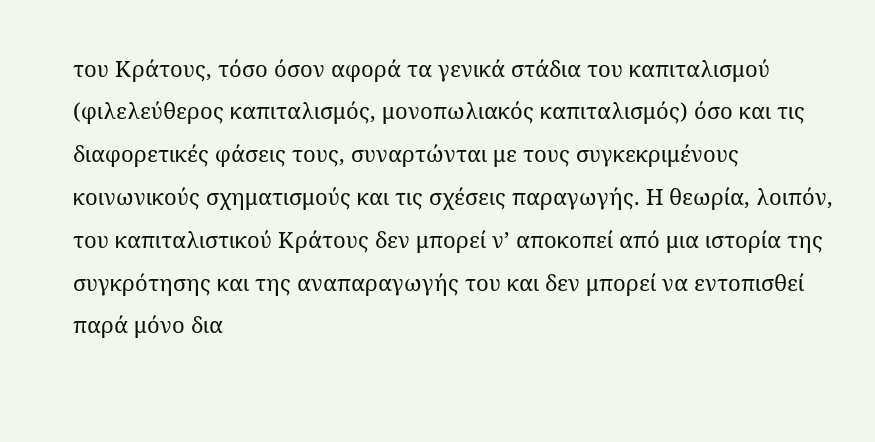του Κράτους, τόσο όσον αφορά τα γενικά στάδια του καπιταλισμού (φιλελεύθερος καπιταλισμός, μονοπωλιακός καπιταλισμός) όσο και τις διαφορετικές φάσεις τους, συναρτώνται με τους συγκεκριμένους κοινωνικούς σχηματισμούς και τις σχέσεις παραγωγής. Η θεωρία, λοιπόν, του καπιταλιστικού Κράτους δεν μπορεί ν’ αποκοπεί από μια ιστορία της συγκρότησης και της αναπαραγωγής του και δεν μπορεί να εντοπισθεί παρά μόνο δια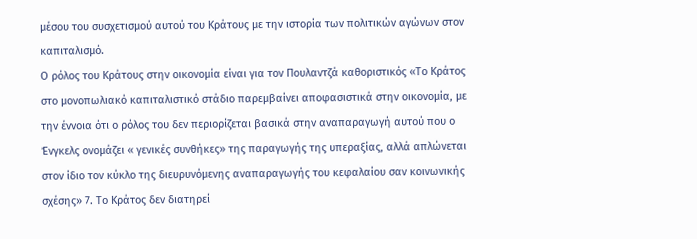μέσου του συσχετισμού αυτού του Κράτους με την ιστορία των πολιτικών αγώνων στον καπιταλισμό.
Ο ρόλος του Κράτους στην οικονομία είναι για τον Πουλαντζά καθοριστικός «Το Κράτος στο μονοπωλιακό καπιταλιστικό στάδιο παρεμβαίνει αποφασιστικά στην οικονομία, με την έννοια ότι ο ρόλος του δεν περιορίζεται βασικά στην αναπαραγωγή αυτού που ο Ένγκελς ονομάζει « γενικές συνθήκες» της παραγωγής της υπεραξίας, αλλά απλώνεται στον ίδιο τον κύκλο της διευρυνόμενης αναπαραγωγής του κεφαλαίου σαν κοινωνικής σχέσης» 7. Το Κράτος δεν διατηρεί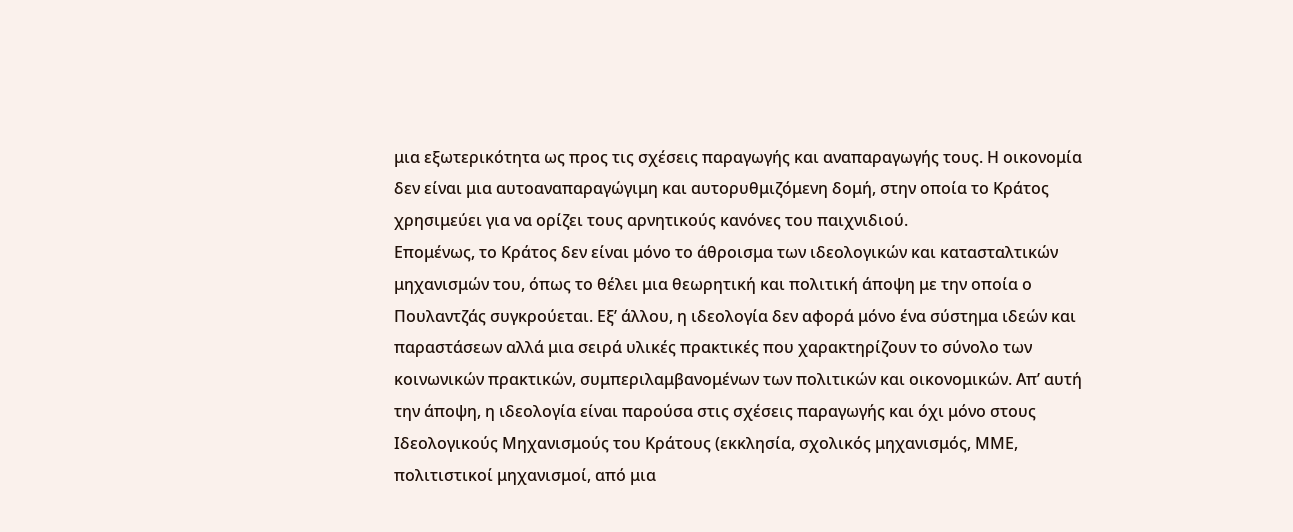μια εξωτερικότητα ως προς τις σχέσεις παραγωγής και αναπαραγωγής τους. Η οικονομία δεν είναι μια αυτοαναπαραγώγιμη και αυτορυθμιζόμενη δομή, στην οποία το Κράτος χρησιμεύει για να ορίζει τους αρνητικούς κανόνες του παιχνιδιού.
Επομένως, το Κράτος δεν είναι μόνο το άθροισμα των ιδεολογικών και κατασταλτικών μηχανισμών του, όπως το θέλει μια θεωρητική και πολιτική άποψη με την οποία ο Πουλαντζάς συγκρούεται. Εξ’ άλλου, η ιδεολογία δεν αφορά μόνο ένα σύστημα ιδεών και παραστάσεων αλλά μια σειρά υλικές πρακτικές που χαρακτηρίζουν το σύνολο των κοινωνικών πρακτικών, συμπεριλαμβανομένων των πολιτικών και οικονομικών. Απ’ αυτή την άποψη, η ιδεολογία είναι παρούσα στις σχέσεις παραγωγής και όχι μόνο στους Ιδεολογικούς Μηχανισμούς του Κράτους (εκκλησία, σχολικός μηχανισμός, ΜΜΕ, πολιτιστικοί μηχανισμοί, από μια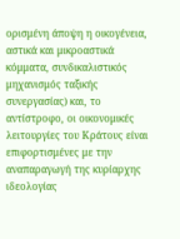ορισμένη άποψη η οικογένεια, αστικά και μικροαστικά κόμματα, συνδικαλιστικός μηχανισμός ταξικής συνεργασίας) και, το αντίστροφο, οι οικονομικές λειτουργίες του Κράτους είναι επιφορτισμένες με την αναπαραγωγή της κυρίαρχης ιδεολογίας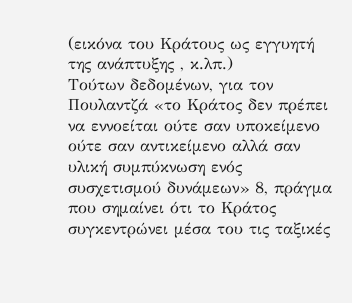(εικόνα του Κράτους ως εγγυητή της ανάπτυξης , κ.λπ.)
Τούτων δεδομένων, για τον Πουλαντζά «το Κράτος δεν πρέπει να εννοείται ούτε σαν υποκείμενο ούτε σαν αντικείμενο αλλά σαν υλική συμπύκνωση ενός συσχετισμού δυνάμεων» 8, πράγμα που σημαίνει ότι το Κράτος συγκεντρώνει μέσα του τις ταξικές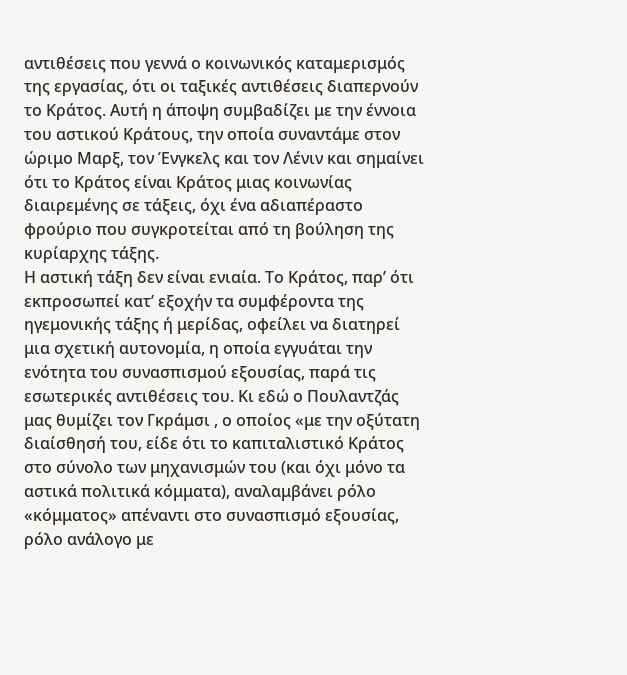αντιθέσεις που γεννά ο κοινωνικός καταμερισμός της εργασίας, ότι οι ταξικές αντιθέσεις διαπερνούν το Κράτος. Αυτή η άποψη συμβαδίζει με την έννοια του αστικού Κράτους, την οποία συναντάμε στον ώριμο Μαρξ, τον Ένγκελς και τον Λένιν και σημαίνει ότι το Κράτος είναι Κράτος μιας κοινωνίας διαιρεμένης σε τάξεις, όχι ένα αδιαπέραστο φρούριο που συγκροτείται από τη βούληση της κυρίαρχης τάξης.
Η αστική τάξη δεν είναι ενιαία. Το Κράτος, παρ’ ότι εκπροσωπεί κατ’ εξοχήν τα συμφέροντα της ηγεμονικής τάξης ή μερίδας, οφείλει να διατηρεί μια σχετική αυτονομία, η οποία εγγυάται την ενότητα του συνασπισμού εξουσίας, παρά τις εσωτερικές αντιθέσεις του. Κι εδώ ο Πουλαντζάς μας θυμίζει τον Γκράμσι , ο οποίος «με την οξύτατη διαίσθησή του, είδε ότι το καπιταλιστικό Κράτος στο σύνολο των μηχανισμών του (και όχι μόνο τα αστικά πολιτικά κόμματα), αναλαμβάνει ρόλο «κόμματος» απέναντι στο συνασπισμό εξουσίας, ρόλο ανάλογο με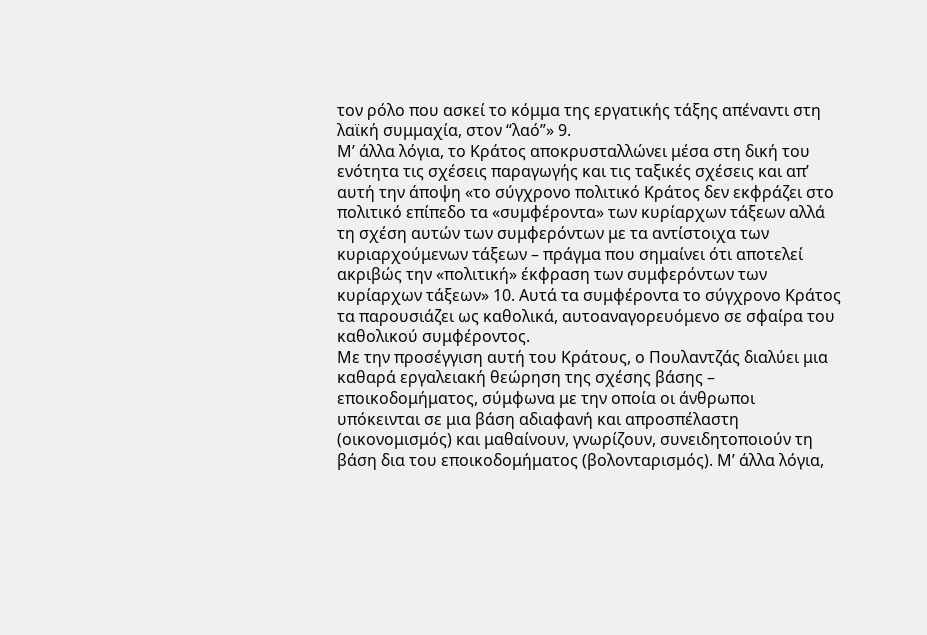τον ρόλο που ασκεί το κόμμα της εργατικής τάξης απέναντι στη λαϊκή συμμαχία, στον “λαό”» 9.
Μ’ άλλα λόγια, το Κράτος αποκρυσταλλώνει μέσα στη δική του ενότητα τις σχέσεις παραγωγής και τις ταξικές σχέσεις και απ’ αυτή την άποψη «το σύγχρονο πολιτικό Κράτος δεν εκφράζει στο πολιτικό επίπεδο τα «συμφέροντα» των κυρίαρχων τάξεων αλλά τη σχέση αυτών των συμφερόντων με τα αντίστοιχα των κυριαρχούμενων τάξεων – πράγμα που σημαίνει ότι αποτελεί ακριβώς την «πολιτική» έκφραση των συμφερόντων των κυρίαρχων τάξεων» 10. Αυτά τα συμφέροντα το σύγχρονο Κράτος τα παρουσιάζει ως καθολικά, αυτοαναγορευόμενο σε σφαίρα του καθολικού συμφέροντος.
Με την προσέγγιση αυτή του Κράτους, ο Πουλαντζάς διαλύει μια καθαρά εργαλειακή θεώρηση της σχέσης βάσης – εποικοδομήματος, σύμφωνα με την οποία οι άνθρωποι υπόκεινται σε μια βάση αδιαφανή και απροσπέλαστη (οικονομισμός) και μαθαίνουν, γνωρίζουν, συνειδητοποιούν τη βάση δια του εποικοδομήματος (βολονταρισμός). Μ’ άλλα λόγια,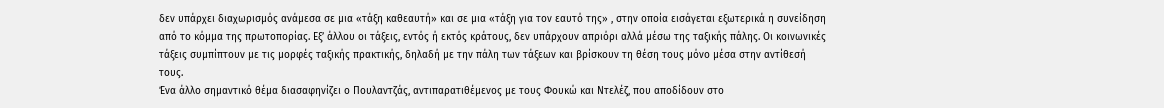δεν υπάρχει διαχωρισμός ανάμεσα σε μια «τάξη καθεαυτή» και σε μια «τάξη για τον εαυτό της» , στην οποία εισάγεται εξωτερικά η συνείδηση από το κόμμα της πρωτοπορίας. Εξ’ άλλου οι τάξεις, εντός ή εκτός κράτους, δεν υπάρχουν απριόρι αλλά μέσω της ταξικής πάλης. Οι κοινωνικές τάξεις συμπίπτουν με τις μορφές ταξικής πρακτικής, δηλαδή με την πάλη των τάξεων και βρίσκουν τη θέση τους μόνο μέσα στην αντίθεσή τους.
Ένα άλλο σημαντικό θέμα διασαφηνίζει ο Πουλαντζάς, αντιπαρατιθέμενος με τους Φουκώ και Ντελέζ, που αποδίδουν στο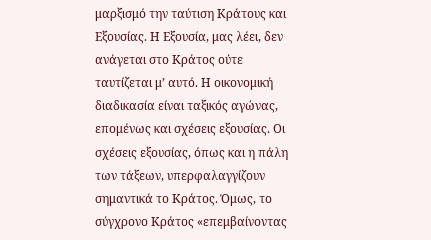μαρξισμό την ταύτιση Κράτους και Εξουσίας. Η Εξουσία, μας λέει, δεν ανάγεται στο Κράτος ούτε ταυτίζεται μ’ αυτό. Η οικονομική διαδικασία είναι ταξικός αγώνας, επομένως και σχέσεις εξουσίας. Οι σχέσεις εξουσίας, όπως και η πάλη των τάξεων, υπερφαλαγγίζουν σημαντικά το Κράτος. Όμως, το σύγχρονο Κράτος «επεμβαίνοντας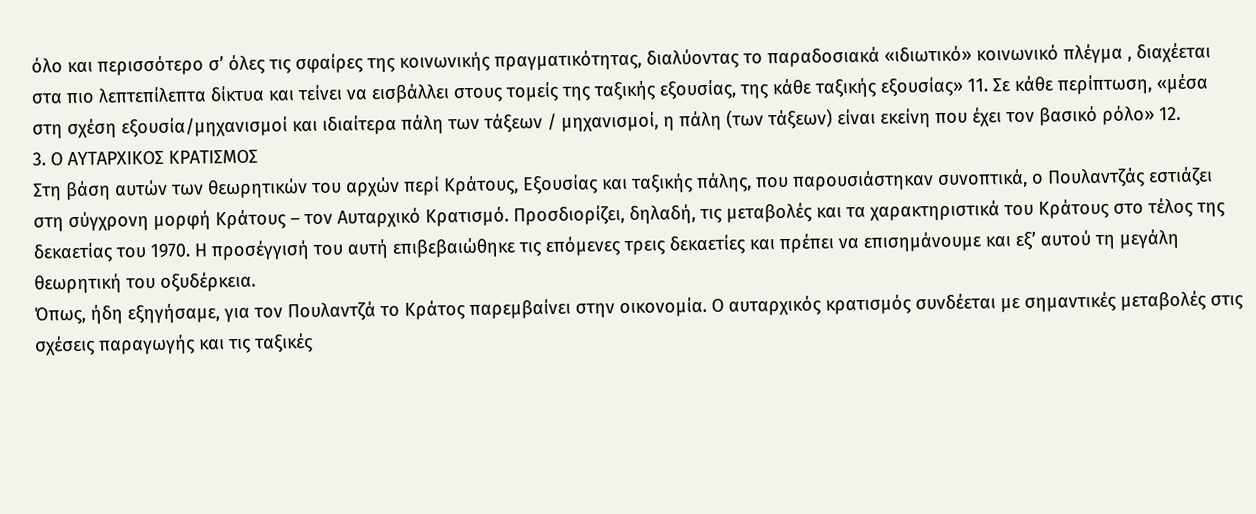όλο και περισσότερο σ’ όλες τις σφαίρες της κοινωνικής πραγματικότητας, διαλύοντας το παραδοσιακά «ιδιωτικό» κοινωνικό πλέγμα , διαχέεται στα πιο λεπτεπίλεπτα δίκτυα και τείνει να εισβάλλει στους τομείς της ταξικής εξουσίας, της κάθε ταξικής εξουσίας» 11. Σε κάθε περίπτωση, «μέσα στη σχέση εξουσία/μηχανισμοί και ιδιαίτερα πάλη των τάξεων / μηχανισμοί, η πάλη (των τάξεων) είναι εκείνη που έχει τον βασικό ρόλο» 12.
3. Ο ΑΥΤΑΡΧΙΚΟΣ ΚΡΑΤΙΣΜΟΣ
Στη βάση αυτών των θεωρητικών του αρχών περί Κράτους, Εξουσίας και ταξικής πάλης, που παρουσιάστηκαν συνοπτικά, ο Πουλαντζάς εστιάζει στη σύγχρονη μορφή Κράτους – τον Αυταρχικό Κρατισμό. Προσδιορίζει, δηλαδή, τις μεταβολές και τα χαρακτηριστικά του Κράτους στο τέλος της δεκαετίας του 1970. Η προσέγγισή του αυτή επιβεβαιώθηκε τις επόμενες τρεις δεκαετίες και πρέπει να επισημάνουμε και εξ’ αυτού τη μεγάλη θεωρητική του οξυδέρκεια.
Όπως, ήδη εξηγήσαμε, για τον Πουλαντζά το Κράτος παρεμβαίνει στην οικονομία. Ο αυταρχικός κρατισμός συνδέεται με σημαντικές μεταβολές στις σχέσεις παραγωγής και τις ταξικές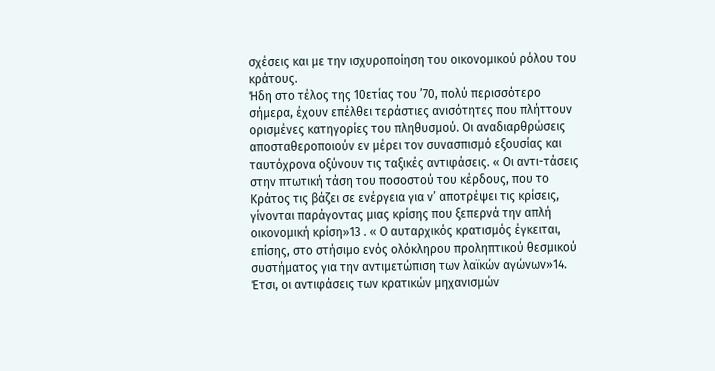σχέσεις και με την ισχυροποίηση του οικονομικού ρόλου του κράτους.
Ήδη στο τέλος της 10ετίας του ’70, πολύ περισσότερο σήμερα, έχουν επέλθει τεράστιες ανισότητες που πλήττουν ορισμένες κατηγορίες του πληθυσμού. Οι αναδιαρθρώσεις αποσταθεροποιούν εν μέρει τον συνασπισμό εξουσίας και ταυτόχρονα οξύνουν τις ταξικές αντιφάσεις. « Οι αντι-τάσεις στην πτωτική τάση του ποσοστού του κέρδους, που το Κράτος τις βάζει σε ενέργεια για ν’ αποτρέψει τις κρίσεις, γίνονται παράγοντας μιας κρίσης που ξεπερνά την απλή οικονομική κρίση»13 . « Ο αυταρχικός κρατισμός έγκειται, επίσης, στο στήσιμο ενός ολόκληρου προληπτικού θεσμικού συστήματος για την αντιμετώπιση των λαϊκών αγώνων»14. Έτσι, οι αντιφάσεις των κρατικών μηχανισμών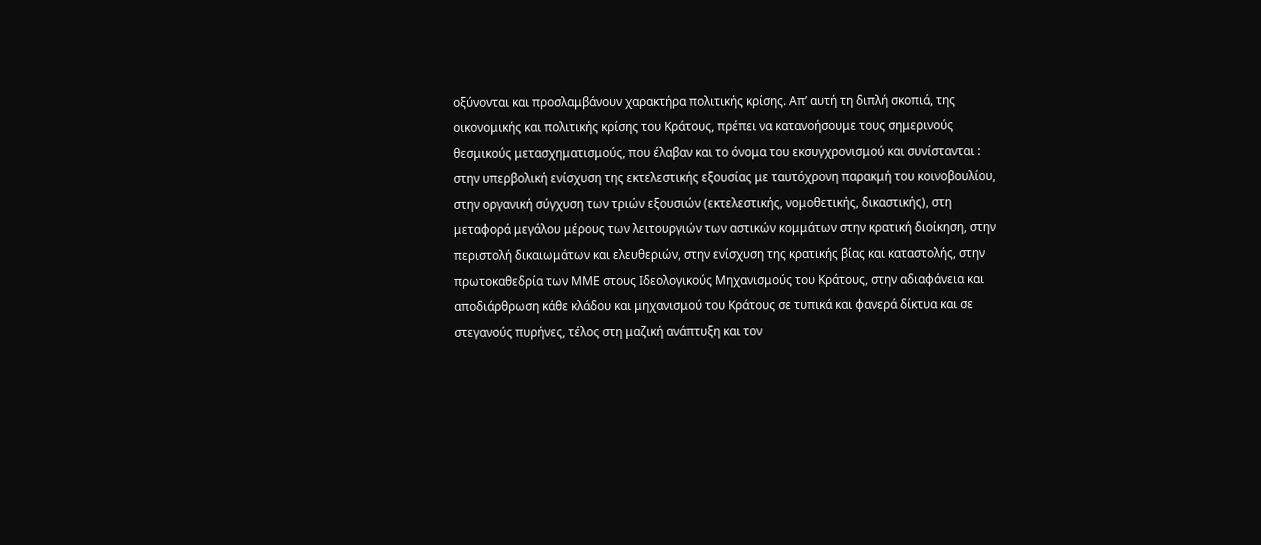οξύνονται και προσλαμβάνουν χαρακτήρα πολιτικής κρίσης. Απ’ αυτή τη διπλή σκοπιά, της οικονομικής και πολιτικής κρίσης του Κράτους, πρέπει να κατανοήσουμε τους σημερινούς θεσμικούς μετασχηματισμούς, που έλαβαν και το όνομα του εκσυγχρονισμού και συνίστανται : στην υπερβολική ενίσχυση της εκτελεστικής εξουσίας με ταυτόχρονη παρακμή του κοινοβουλίου, στην οργανική σύγχυση των τριών εξουσιών (εκτελεστικής, νομοθετικής, δικαστικής), στη μεταφορά μεγάλου μέρους των λειτουργιών των αστικών κομμάτων στην κρατική διοίκηση, στην περιστολή δικαιωμάτων και ελευθεριών, στην ενίσχυση της κρατικής βίας και καταστολής, στην πρωτοκαθεδρία των ΜΜΕ στους Ιδεολογικούς Μηχανισμούς του Κράτους, στην αδιαφάνεια και αποδιάρθρωση κάθε κλάδου και μηχανισμού του Κράτους σε τυπικά και φανερά δίκτυα και σε στεγανούς πυρήνες, τέλος στη μαζική ανάπτυξη και τον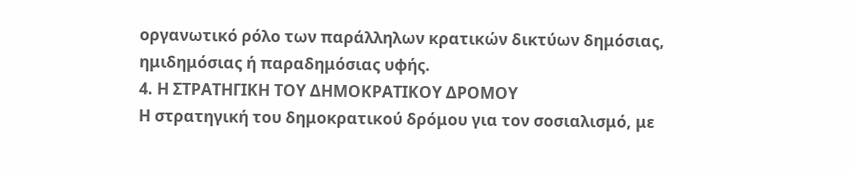οργανωτικό ρόλο των παράλληλων κρατικών δικτύων δημόσιας, ημιδημόσιας ή παραδημόσιας υφής.
4. Η ΣΤΡΑΤΗΓΙΚΗ ΤΟΥ ΔΗΜΟΚΡΑΤΙΚΟΥ ΔΡΟΜΟΥ
Η στρατηγική του δημοκρατικού δρόμου για τον σοσιαλισμό, με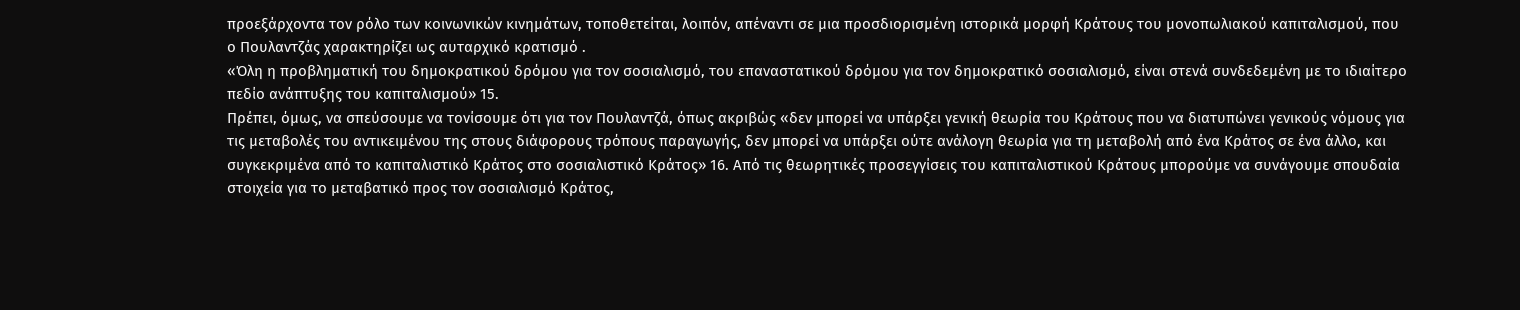προεξάρχοντα τον ρόλο των κοινωνικών κινημάτων, τοποθετείται, λοιπόν, απέναντι σε μια προσδιορισμένη ιστορικά μορφή Κράτους του μονοπωλιακού καπιταλισμού, που ο Πουλαντζάς χαρακτηρίζει ως αυταρχικό κρατισμό .
«Όλη η προβληματική του δημοκρατικού δρόμου για τον σοσιαλισμό, του επαναστατικού δρόμου για τον δημοκρατικό σοσιαλισμό, είναι στενά συνδεδεμένη με το ιδιαίτερο πεδίο ανάπτυξης του καπιταλισμού» 15.
Πρέπει, όμως, να σπεύσουμε να τονίσουμε ότι για τον Πουλαντζά, όπως ακριβώς «δεν μπορεί να υπάρξει γενική θεωρία του Κράτους που να διατυπώνει γενικούς νόμους για τις μεταβολές του αντικειμένου της στους διάφορους τρόπους παραγωγής, δεν μπορεί να υπάρξει ούτε ανάλογη θεωρία για τη μεταβολή από ένα Κράτος σε ένα άλλο, και συγκεκριμένα από το καπιταλιστικό Κράτος στο σοσιαλιστικό Κράτος» 16. Από τις θεωρητικές προσεγγίσεις του καπιταλιστικού Κράτους μπορούμε να συνάγουμε σπουδαία στοιχεία για το μεταβατικό προς τον σοσιαλισμό Κράτος,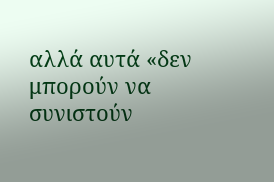αλλά αυτά «δεν μπορούν να συνιστούν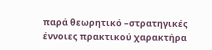παρά θεωρητικό –στρατηγικές έννοιες πρακτικού χαρακτήρα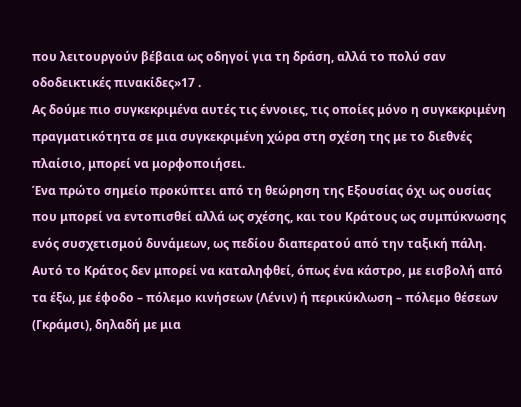που λειτουργούν βέβαια ως οδηγοί για τη δράση, αλλά το πολύ σαν οδοδεικτικές πινακίδες»17 .
Ας δούμε πιο συγκεκριμένα αυτές τις έννοιες, τις οποίες μόνο η συγκεκριμένη πραγματικότητα σε μια συγκεκριμένη χώρα στη σχέση της με το διεθνές πλαίσιο, μπορεί να μορφοποιήσει.
Ένα πρώτο σημείο προκύπτει από τη θεώρηση της Εξουσίας όχι ως ουσίας που μπορεί να εντοπισθεί αλλά ως σχέσης, και του Κράτους ως συμπύκνωσης ενός συσχετισμού δυνάμεων, ως πεδίου διαπερατού από την ταξική πάλη. Αυτό το Κράτος δεν μπορεί να καταληφθεί, όπως ένα κάστρο, με εισβολή από τα έξω, με έφοδο – πόλεμο κινήσεων (Λένιν) ή περικύκλωση – πόλεμο θέσεων (Γκράμσι), δηλαδή με μια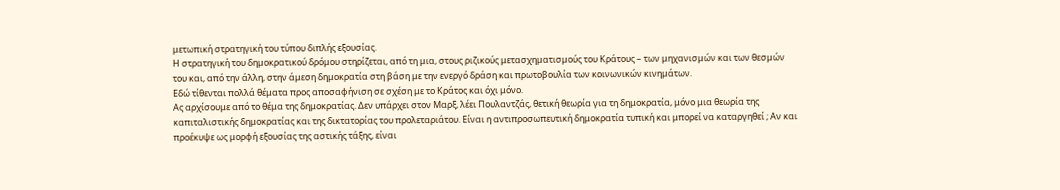μετωπική στρατηγική του τύπου διπλής εξουσίας.
Η στρατηγική του δημοκρατικού δρόμου στηρίζεται, από τη μια, στους ριζικούς μετασχηματισμούς του Κράτους – των μηχανισμών και των θεσμών του και, από την άλλη, στην άμεση δημοκρατία στη βάση με την ενεργό δράση και πρωτοβουλία των κοινωνικών κινημάτων.
Εδώ τίθενται πολλά θέματα προς αποσαφήνιση σε σχέση με το Κράτος και όχι μόνο.
Ας αρχίσουμε από το θέμα της δημοκρατίας. Δεν υπάρχει στον Μαρξ, λέει Πουλαντζάς, θετική θεωρία για τη δημοκρατία, μόνο μια θεωρία της καπιταλιστικής δημοκρατίας και της δικτατορίας του προλεταριάτου. Είναι η αντιπροσωπευτική δημοκρατία τυπική και μπορεί να καταργηθεί ; Αν και προέκυψε ως μορφή εξουσίας της αστικής τάξης, είναι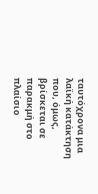ταυτόχρονα μια λαϊκή κατάκτηση που, όμως, βρίσκεται σε παρακμή στο πλαίσιο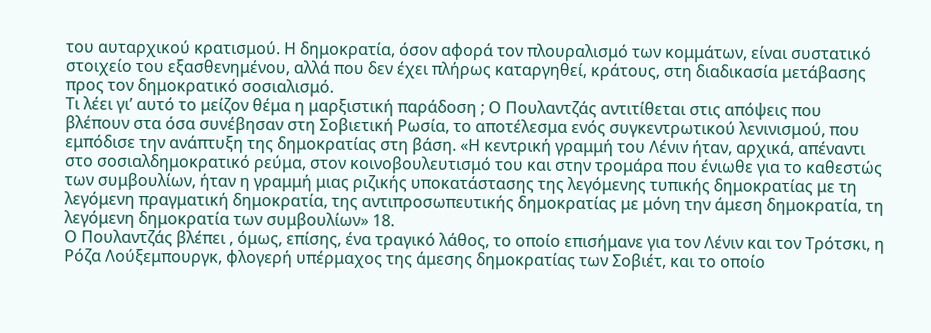του αυταρχικού κρατισμού. Η δημοκρατία, όσον αφορά τον πλουραλισμό των κομμάτων, είναι συστατικό στοιχείο του εξασθενημένου, αλλά που δεν έχει πλήρως καταργηθεί, κράτους, στη διαδικασία μετάβασης προς τον δημοκρατικό σοσιαλισμό.
Τι λέει γι’ αυτό το μείζον θέμα η μαρξιστική παράδοση ; Ο Πουλαντζάς αντιτίθεται στις απόψεις που βλέπουν στα όσα συνέβησαν στη Σοβιετική Ρωσία, το αποτέλεσμα ενός συγκεντρωτικού λενινισμού, που εμπόδισε την ανάπτυξη της δημοκρατίας στη βάση. «Η κεντρική γραμμή του Λένιν ήταν, αρχικά, απέναντι στο σοσιαλδημοκρατικό ρεύμα, στον κοινοβουλευτισμό του και στην τρομάρα που ένιωθε για το καθεστώς των συμβουλίων, ήταν η γραμμή μιας ριζικής υποκατάστασης της λεγόμενης τυπικής δημοκρατίας με τη λεγόμενη πραγματική δημοκρατία, της αντιπροσωπευτικής δημοκρατίας με μόνη την άμεση δημοκρατία, τη λεγόμενη δημοκρατία των συμβουλίων» 18.
Ο Πουλαντζάς βλέπει , όμως, επίσης, ένα τραγικό λάθος, το οποίο επισήμανε για τον Λένιν και τον Τρότσκι, η Ρόζα Λούξεμπουργκ, φλογερή υπέρμαχος της άμεσης δημοκρατίας των Σοβιέτ, και το οποίο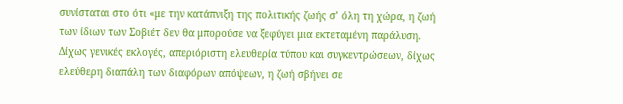συνίσταται στο ότι «με την κατάπνιξη της πολιτικής ζωής σ’ όλη τη χώρα, η ζωή των ίδιων των Σοβιέτ δεν θα μπορούσε να ξεφύγει μια εκτεταμένη παράλυση. Δίχως γενικές εκλογές, απεριόριστη ελευθερία τύπου και συγκεντρώσεων, δίχως ελεύθερη διαπάλη των διαφόρων απόψεων, η ζωή σβήνει σε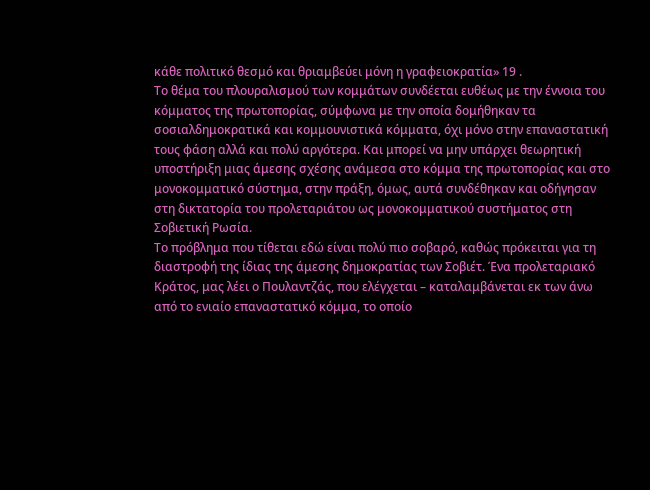κάθε πολιτικό θεσμό και θριαμβεύει μόνη η γραφειοκρατία» 19 .
Το θέμα του πλουραλισμού των κομμάτων συνδέεται ευθέως με την έννοια του κόμματος της πρωτοπορίας, σύμφωνα με την οποία δομήθηκαν τα σοσιαλδημοκρατικά και κομμουνιστικά κόμματα, όχι μόνο στην επαναστατική τους φάση αλλά και πολύ αργότερα. Και μπορεί να μην υπάρχει θεωρητική υποστήριξη μιας άμεσης σχέσης ανάμεσα στο κόμμα της πρωτοπορίας και στο μονοκομματικό σύστημα, στην πράξη, όμως, αυτά συνδέθηκαν και οδήγησαν στη δικτατορία του προλεταριάτου ως μονοκομματικού συστήματος στη Σοβιετική Ρωσία.
Το πρόβλημα που τίθεται εδώ είναι πολύ πιο σοβαρό, καθώς πρόκειται για τη διαστροφή της ίδιας της άμεσης δημοκρατίας των Σοβιέτ. Ένα προλεταριακό Κράτος, μας λέει ο Πουλαντζάς, που ελέγχεται – καταλαμβάνεται εκ των άνω από το ενιαίο επαναστατικό κόμμα, το οποίο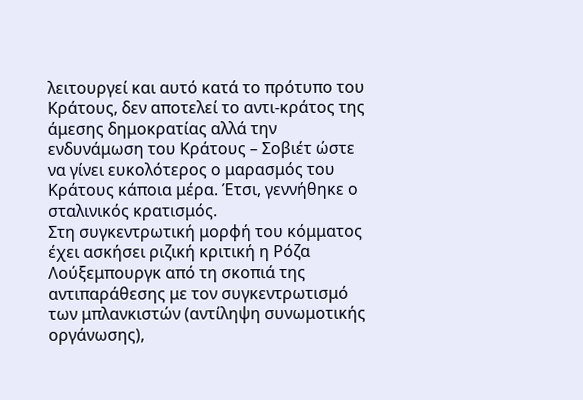λειτουργεί και αυτό κατά το πρότυπο του Κράτους, δεν αποτελεί το αντι-κράτος της άμεσης δημοκρατίας αλλά την ενδυνάμωση του Κράτους – Σοβιέτ ώστε να γίνει ευκολότερος ο μαρασμός του Κράτους κάποια μέρα. Έτσι, γεννήθηκε ο σταλινικός κρατισμός.
Στη συγκεντρωτική μορφή του κόμματος έχει ασκήσει ριζική κριτική η Ρόζα Λούξεμπουργκ από τη σκοπιά της αντιπαράθεσης με τον συγκεντρωτισμό των μπλανκιστών (αντίληψη συνωμοτικής οργάνωσης),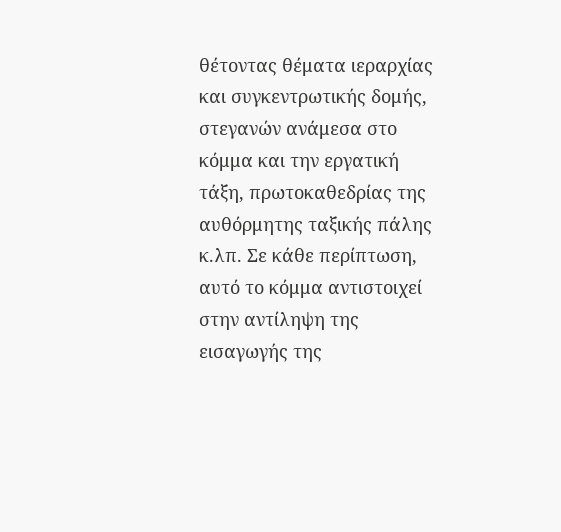θέτοντας θέματα ιεραρχίας και συγκεντρωτικής δομής, στεγανών ανάμεσα στο κόμμα και την εργατική τάξη, πρωτοκαθεδρίας της αυθόρμητης ταξικής πάλης κ.λπ. Σε κάθε περίπτωση, αυτό το κόμμα αντιστοιχεί στην αντίληψη της εισαγωγής της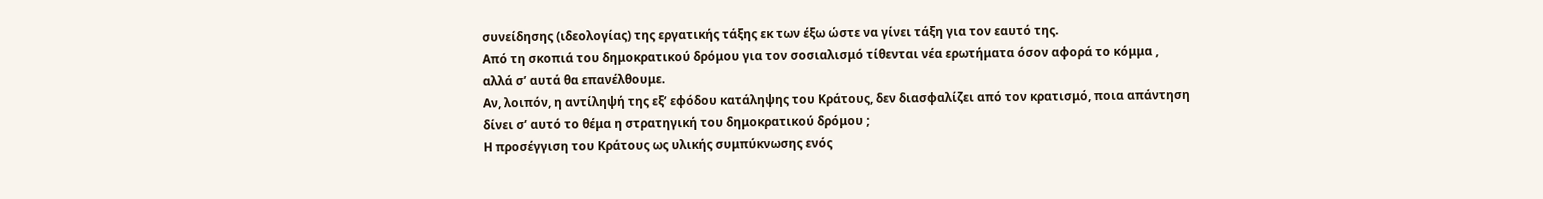συνείδησης (ιδεολογίας) της εργατικής τάξης εκ των έξω ώστε να γίνει τάξη για τον εαυτό της.
Από τη σκοπιά του δημοκρατικού δρόμου για τον σοσιαλισμό τίθενται νέα ερωτήματα όσον αφορά το κόμμα , αλλά σ’ αυτά θα επανέλθουμε.
Αν, λοιπόν, η αντίληψή της εξ’ εφόδου κατάληψης του Κράτους, δεν διασφαλίζει από τον κρατισμό, ποια απάντηση δίνει σ’ αυτό το θέμα η στρατηγική του δημοκρατικού δρόμου ;
Η προσέγγιση του Κράτους ως υλικής συμπύκνωσης ενός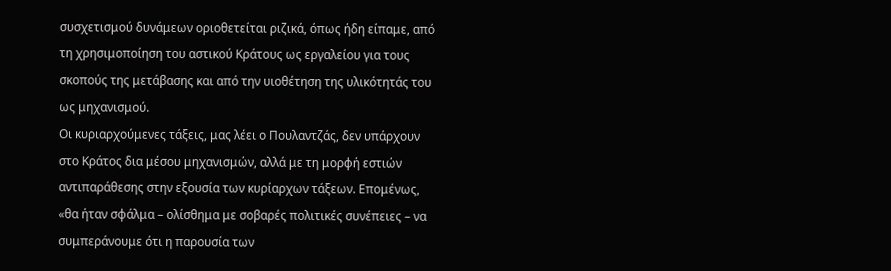συσχετισμού δυνάμεων οριοθετείται ριζικά, όπως ήδη είπαμε, από τη χρησιμοποίηση του αστικού Κράτους ως εργαλείου για τους σκοπούς της μετάβασης και από την υιοθέτηση της υλικότητάς του ως μηχανισμού.
Οι κυριαρχούμενες τάξεις, μας λέει ο Πουλαντζάς, δεν υπάρχουν στο Κράτος δια μέσου μηχανισμών, αλλά με τη μορφή εστιών αντιπαράθεσης στην εξουσία των κυρίαρχων τάξεων. Επομένως, «θα ήταν σφάλμα – ολίσθημα με σοβαρές πολιτικές συνέπειες – να συμπεράνουμε ότι η παρουσία των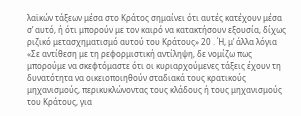λαϊκών τάξεων μέσα στο Κράτος σημαίνει ότι αυτές κατέχουν μέσα σ’ αυτό, ή ότι μπορούν με τον καιρό να κατακτήσουν εξουσία, δίχως ριζικό μετασχηματισμό αυτού του Κράτους» 20 . Ή, μ’ άλλα λόγια «Σε αντίθεση με τη ρεφορμιστική αντίληψη, δε νομίζω πως μπορούμε να σκεφτόμαστε ότι οι κυριαρχούμενες τάξεις έχουν τη δυνατότητα να οικειοποιηθούν σταδιακά τους κρατικούς μηχανισμούς, περικυκλώνοντας τους κλάδους ή τους μηχανισμούς του Κράτους, για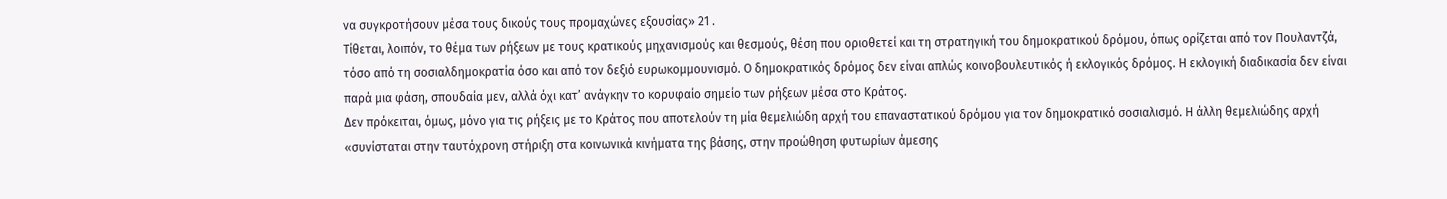να συγκροτήσουν μέσα τους δικούς τους προμαχώνες εξουσίας» 21 .
Τίθεται, λοιπόν, το θέμα των ρήξεων με τους κρατικούς μηχανισμούς και θεσμούς, θέση που οριοθετεί και τη στρατηγική του δημοκρατικού δρόμου, όπως ορίζεται από τον Πουλαντζά, τόσο από τη σοσιαλδημοκρατία όσο και από τον δεξιό ευρωκομμουνισμό. Ο δημοκρατικός δρόμος δεν είναι απλώς κοινοβουλευτικός ή εκλογικός δρόμος. Η εκλογική διαδικασία δεν είναι παρά μια φάση, σπουδαία μεν, αλλά όχι κατ’ ανάγκην το κορυφαίο σημείο των ρήξεων μέσα στο Κράτος.
Δεν πρόκειται, όμως, μόνο για τις ρήξεις με το Κράτος που αποτελούν τη μία θεμελιώδη αρχή του επαναστατικού δρόμου για τον δημοκρατικό σοσιαλισμό. Η άλλη θεμελιώδης αρχή «συνίσταται στην ταυτόχρονη στήριξη στα κοινωνικά κινήματα της βάσης, στην προώθηση φυτωρίων άμεσης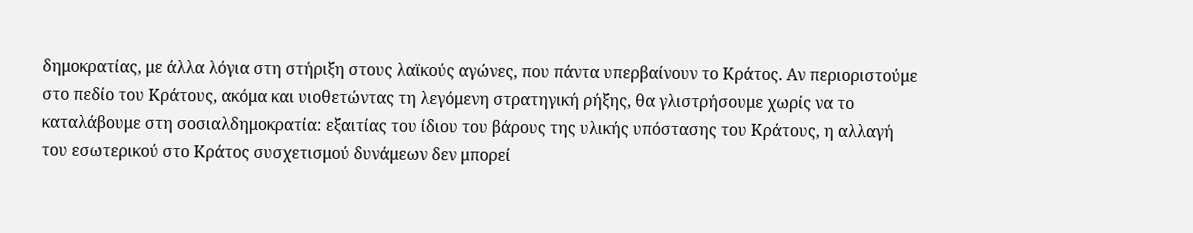δημοκρατίας, με άλλα λόγια στη στήριξη στους λαϊκούς αγώνες, που πάντα υπερβαίνουν το Κράτος. Αν περιοριστούμε στο πεδίο του Κράτους, ακόμα και υιοθετώντας τη λεγόμενη στρατηγική ρήξης, θα γλιστρήσουμε χωρίς να το καταλάβουμε στη σοσιαλδημοκρατία: εξαιτίας του ίδιου του βάρους της υλικής υπόστασης του Κράτους, η αλλαγή του εσωτερικού στο Κράτος συσχετισμού δυνάμεων δεν μπορεί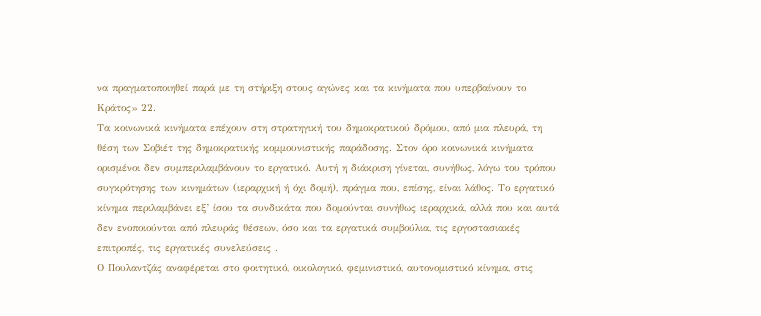να πραγματοποιηθεί παρά με τη στήριξη στους αγώνες και τα κινήματα που υπερβαίνουν το Κράτος» 22.
Τα κοινωνικά κινήματα επέχουν στη στρατηγική του δημοκρατικού δρόμου, από μια πλευρά, τη θέση των Σοβιέτ της δημοκρατικής κομμουνιστικής παράδοσης. Στον όρο κοινωνικά κινήματα ορισμένοι δεν συμπεριλαμβάνουν το εργατικό. Αυτή η διάκριση γίνεται, συνήθως, λόγω του τρόπου συγκρότησης των κινημάτων (ιεραρχική ή όχι δομή), πράγμα που, επίσης, είναι λάθος. Το εργατικό κίνημα περιλαμβάνει εξ’ ίσου τα συνδικάτα που δομούνται συνήθως ιεραρχικά, αλλά που και αυτά δεν ενοποιούνται από πλευράς θέσεων, όσο και τα εργατικά συμβούλια, τις εργοστασιακές επιτροπές, τις εργατικές συνελεύσεις .
Ο Πουλαντζάς αναφέρεται στο φοιτητικό, οικολογικό, φεμινιστικό, αυτονομιστικό κίνημα, στις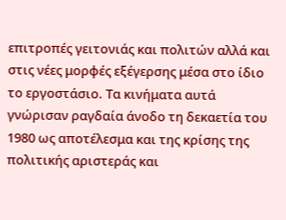επιτροπές γειτονιάς και πολιτών αλλά και στις νέες μορφές εξέγερσης μέσα στο ίδιο το εργοστάσιο. Τα κινήματα αυτά γνώρισαν ραγδαία άνοδο τη δεκαετία του 1980 ως αποτέλεσμα και της κρίσης της πολιτικής αριστεράς και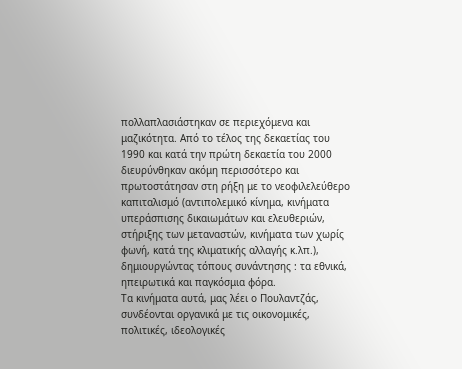πολλαπλασιάστηκαν σε περιεχόμενα και μαζικότητα. Από το τέλος της δεκαετίας του 1990 και κατά την πρώτη δεκαετία του 2000 διευρύνθηκαν ακόμη περισσότερο και πρωτοστάτησαν στη ρήξη με το νεοφιλελεύθερο καπιταλισμό (αντιπολεμικό κίνημα, κινήματα υπεράσπισης δικαιωμάτων και ελευθεριών, στήριξης των μεταναστών, κινήματα των χωρίς φωνή, κατά της κλιματικής αλλαγής κ.λπ.), δημιουργώντας τόπους συνάντησης : τα εθνικά, ηπειρωτικά και παγκόσμια φόρα.
Τα κινήματα αυτά, μας λέει ο Πουλαντζάς, συνδέονται οργανικά με τις οικονομικές, πολιτικές, ιδεολογικές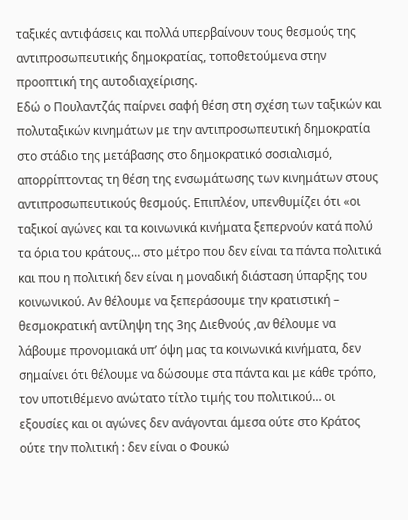ταξικές αντιφάσεις και πολλά υπερβαίνουν τους θεσμούς της αντιπροσωπευτικής δημοκρατίας, τοποθετούμενα στην προοπτική της αυτοδιαχείρισης.
Εδώ ο Πουλαντζάς παίρνει σαφή θέση στη σχέση των ταξικών και πολυταξικών κινημάτων με την αντιπροσωπευτική δημοκρατία στο στάδιο της μετάβασης στο δημοκρατικό σοσιαλισμό, απορρίπτοντας τη θέση της ενσωμάτωσης των κινημάτων στους αντιπροσωπευτικούς θεσμούς. Επιπλέον, υπενθυμίζει ότι «οι ταξικοί αγώνες και τα κοινωνικά κινήματα ξεπερνούν κατά πολύ τα όρια του κράτους… στο μέτρο που δεν είναι τα πάντα πολιτικά και που η πολιτική δεν είναι η μοναδική διάσταση ύπαρξης του κοινωνικού. Αν θέλουμε να ξεπεράσουμε την κρατιστική – θεσμοκρατική αντίληψη της 3ης Διεθνούς ,αν θέλουμε να λάβουμε προνομιακά υπ’ όψη μας τα κοινωνικά κινήματα, δεν σημαίνει ότι θέλουμε να δώσουμε στα πάντα και με κάθε τρόπο, τον υποτιθέμενο ανώτατο τίτλο τιμής του πολιτικού… οι εξουσίες και οι αγώνες δεν ανάγονται άμεσα ούτε στο Κράτος ούτε την πολιτική : δεν είναι ο Φουκώ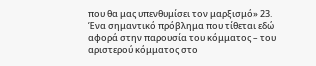που θα μας υπενθυμίσει τον μαρξισμό» 23.
Ένα σημαντικό πρόβλημα που τίθεται εδώ αφορά στην παρουσία του κόμματος – του αριστερού κόμματος στο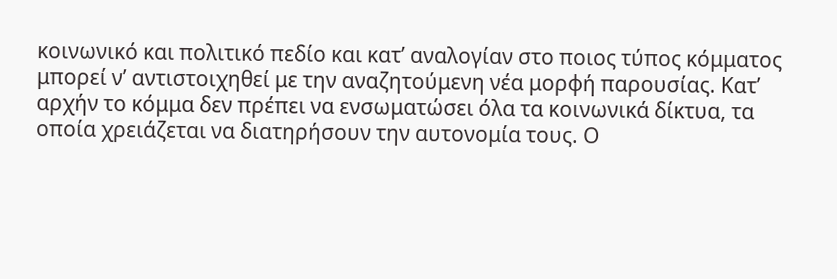κοινωνικό και πολιτικό πεδίο και κατ’ αναλογίαν στο ποιος τύπος κόμματος μπορεί ν’ αντιστοιχηθεί με την αναζητούμενη νέα μορφή παρουσίας. Κατ’ αρχήν το κόμμα δεν πρέπει να ενσωματώσει όλα τα κοινωνικά δίκτυα, τα οποία χρειάζεται να διατηρήσουν την αυτονομία τους. Ο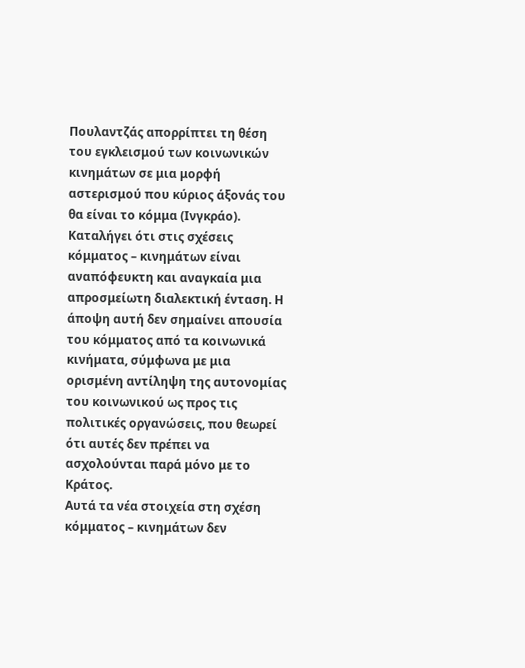Πουλαντζάς απορρίπτει τη θέση του εγκλεισμού των κοινωνικών κινημάτων σε μια μορφή αστερισμού που κύριος άξονάς του θα είναι το κόμμα (Ινγκράο). Καταλήγει ότι στις σχέσεις κόμματος – κινημάτων είναι αναπόφευκτη και αναγκαία μια απροσμείωτη διαλεκτική ένταση. Η άποψη αυτή δεν σημαίνει απουσία του κόμματος από τα κοινωνικά κινήματα, σύμφωνα με μια ορισμένη αντίληψη της αυτονομίας του κοινωνικού ως προς τις πολιτικές οργανώσεις, που θεωρεί ότι αυτές δεν πρέπει να ασχολούνται παρά μόνο με το Κράτος.
Αυτά τα νέα στοιχεία στη σχέση κόμματος – κινημάτων δεν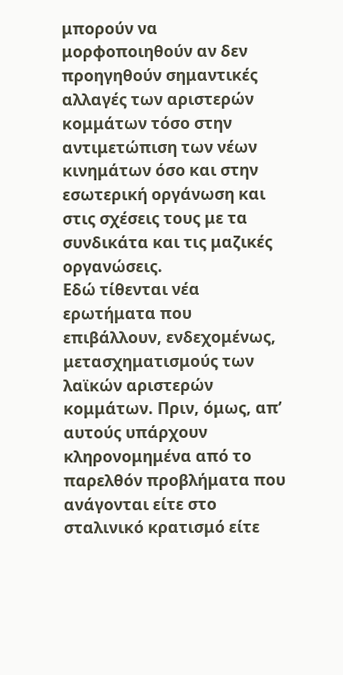μπορούν να μορφοποιηθούν αν δεν προηγηθούν σημαντικές αλλαγές των αριστερών κομμάτων τόσο στην αντιμετώπιση των νέων κινημάτων όσο και στην εσωτερική οργάνωση και στις σχέσεις τους με τα συνδικάτα και τις μαζικές οργανώσεις.
Εδώ τίθενται νέα ερωτήματα που επιβάλλουν, ενδεχομένως, μετασχηματισμούς των λαϊκών αριστερών κομμάτων. Πριν, όμως, απ’ αυτούς υπάρχουν κληρονομημένα από το παρελθόν προβλήματα που ανάγονται είτε στο σταλινικό κρατισμό είτε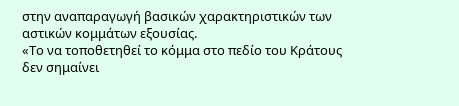στην αναπαραγωγή βασικών χαρακτηριστικών των αστικών κομμάτων εξουσίας.
«Το να τοποθετηθεί το κόμμα στο πεδίο του Κράτους δεν σημαίνει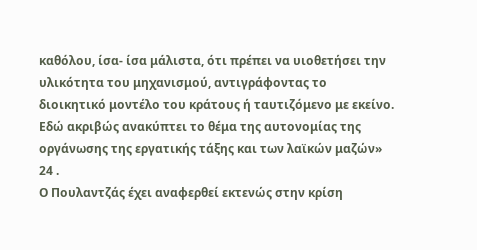καθόλου, ίσα- ίσα μάλιστα, ότι πρέπει να υιοθετήσει την υλικότητα του μηχανισμού, αντιγράφοντας το διοικητικό μοντέλο του κράτους ή ταυτιζόμενο με εκείνο. Εδώ ακριβώς ανακύπτει το θέμα της αυτονομίας της οργάνωσης της εργατικής τάξης και των λαϊκών μαζών» 24 .
Ο Πουλαντζάς έχει αναφερθεί εκτενώς στην κρίση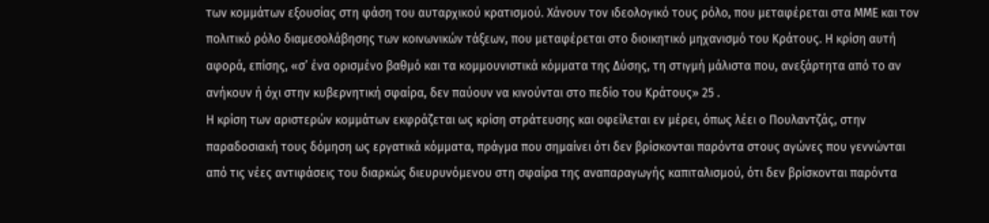των κομμάτων εξουσίας στη φάση του αυταρχικού κρατισμού. Χάνουν τον ιδεολογικό τους ρόλο, που μεταφέρεται στα ΜΜΕ και τον πολιτικό ρόλο διαμεσολάβησης των κοινωνικών τάξεων, που μεταφέρεται στο διοικητικό μηχανισμό του Κράτους. Η κρίση αυτή αφορά, επίσης, «σ’ ένα ορισμένο βαθμό και τα κομμουνιστικά κόμματα της Δύσης, τη στιγμή μάλιστα που, ανεξάρτητα από το αν ανήκουν ή όχι στην κυβερνητική σφαίρα, δεν παύουν να κινούνται στο πεδίο του Κράτους» 25 .
Η κρίση των αριστερών κομμάτων εκφράζεται ως κρίση στράτευσης και οφείλεται εν μέρει, όπως λέει ο Πουλαντζάς, στην παραδοσιακή τους δόμηση ως εργατικά κόμματα, πράγμα που σημαίνει ότι δεν βρίσκονται παρόντα στους αγώνες που γεννώνται από τις νέες αντιφάσεις του διαρκώς διευρυνόμενου στη σφαίρα της αναπαραγωγής καπιταλισμού, ότι δεν βρίσκονται παρόντα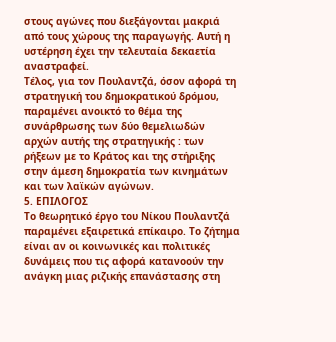στους αγώνες που διεξάγονται μακριά από τους χώρους της παραγωγής. Αυτή η υστέρηση έχει την τελευταία δεκαετία αναστραφεί.
Τέλος, για τον Πουλαντζά, όσον αφορά τη στρατηγική του δημοκρατικού δρόμου, παραμένει ανοικτό το θέμα της συνάρθρωσης των δύο θεμελιωδών αρχών αυτής της στρατηγικής : των ρήξεων με το Κράτος και της στήριξης στην άμεση δημοκρατία των κινημάτων και των λαϊκών αγώνων.
5. ΕΠΙΛΟΓΟΣ
Το θεωρητικό έργο του Νίκου Πουλαντζά παραμένει εξαιρετικά επίκαιρο. Το ζήτημα είναι αν οι κοινωνικές και πολιτικές δυνάμεις που τις αφορά κατανοούν την ανάγκη μιας ριζικής επανάστασης στη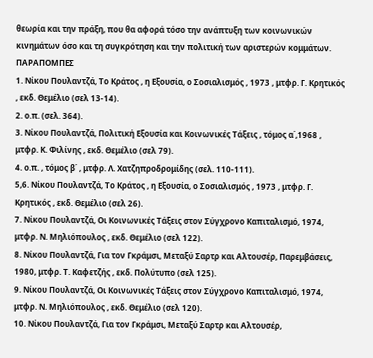θεωρία και την πράξη, που θα αφορά τόσο την ανάπτυξη των κοινωνικών κινημάτων όσο και τη συγκρότηση και την πολιτική των αριστερών κομμάτων.
ΠΑΡΑΠΟΜΠΕΣ
1. Νίκου Πουλαντζά, Το Κράτος , η Εξουσία, ο Σοσιαλισμός , 1973 , μτφρ. Γ. Κρητικός , εκδ. Θεμέλιο (σελ 13-14).
2. ο.π. (σελ. 364).
3. Νίκου Πουλαντζά, Πολιτική Εξουσία και Κοινωνικές Τάξεις , τόμος α΄,1968 , μτφρ. Κ. Φιλίνης , εκδ. Θεμέλιο (σελ 79).
4. ο.π. , τόμος β΄ , μτφρ. Λ. Χατζηπροδρομίδης (σελ. 110-111).
5,6. Νίκου Πουλαντζά, Το Κράτος , η Εξουσία, ο Σοσιαλισμός , 1973 , μτφρ. Γ. Κρητικός , εκδ. Θεμέλιο (σελ 26).
7. Νίκου Πουλαντζά, Οι Κοινωνικές Τάξεις στον Σύγχρονο Καπιταλισμό, 1974, μτφρ. Ν. Μηλιόπουλος , εκδ. Θεμέλιο (σελ 122).
8. Νίκου Πουλαντζά, Για τον Γκράμσι, Μεταξύ Σαρτρ και Αλτουσέρ, Παρεμβάσεις, 1980, μτφρ. Τ. Καφετζής , εκδ. Πολύτυπο (σελ 125).
9. Νίκου Πουλαντζά, Οι Κοινωνικές Τάξεις στον Σύγχρονο Καπιταλισμό, 1974, μτφρ. Ν. Μηλιόπουλος , εκδ. Θεμέλιο (σελ 120).
10. Νίκου Πουλαντζά, Για τον Γκράμσι, Μεταξύ Σαρτρ και Αλτουσέρ,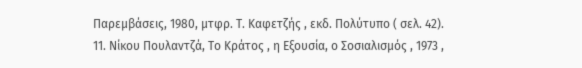Παρεμβάσεις, 1980, μτφρ. Τ. Καφετζής , εκδ. Πολύτυπο ( σελ. 42).
11. Νίκου Πουλαντζά, Το Κράτος , η Εξουσία, ο Σοσιαλισμός , 1973 ,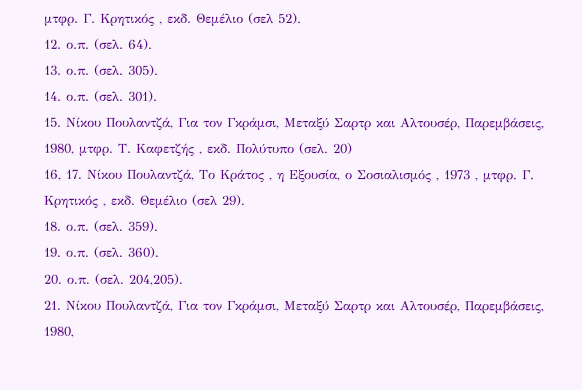μτφρ. Γ. Κρητικός , εκδ. Θεμέλιο (σελ 52).
12. ο.π. (σελ. 64).
13. ο.π. (σελ. 305).
14. ο.π. (σελ. 301).
15. Νίκου Πουλαντζά, Για τον Γκράμσι, Μεταξύ Σαρτρ και Αλτουσέρ, Παρεμβάσεις, 1980, μτφρ. Τ. Καφετζής , εκδ. Πολύτυπο (σελ. 20)
16, 17. Νίκου Πουλαντζά, Το Κράτος , η Εξουσία, ο Σοσιαλισμός , 1973 , μτφρ. Γ. Κρητικός , εκδ. Θεμέλιο (σελ 29).
18. ο.π. (σελ. 359).
19. ο.π. (σελ. 360).
20. ο.π. (σελ. 204,205).
21. Νίκου Πουλαντζά, Για τον Γκράμσι, Μεταξύ Σαρτρ και Αλτουσέρ, Παρεμβάσεις, 1980,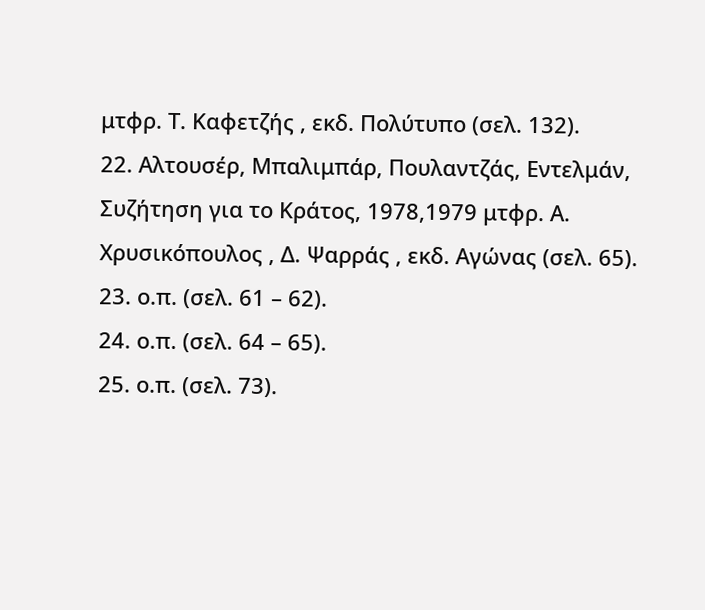μτφρ. Τ. Καφετζής , εκδ. Πολύτυπο (σελ. 132).
22. Αλτουσέρ, Μπαλιμπάρ, Πουλαντζάς, Εντελμάν, Συζήτηση για το Κράτος, 1978,1979 μτφρ. Α. Χρυσικόπουλος , Δ. Ψαρράς , εκδ. Αγώνας (σελ. 65).
23. ο.π. (σελ. 61 – 62).
24. ο.π. (σελ. 64 – 65).
25. ο.π. (σελ. 73).